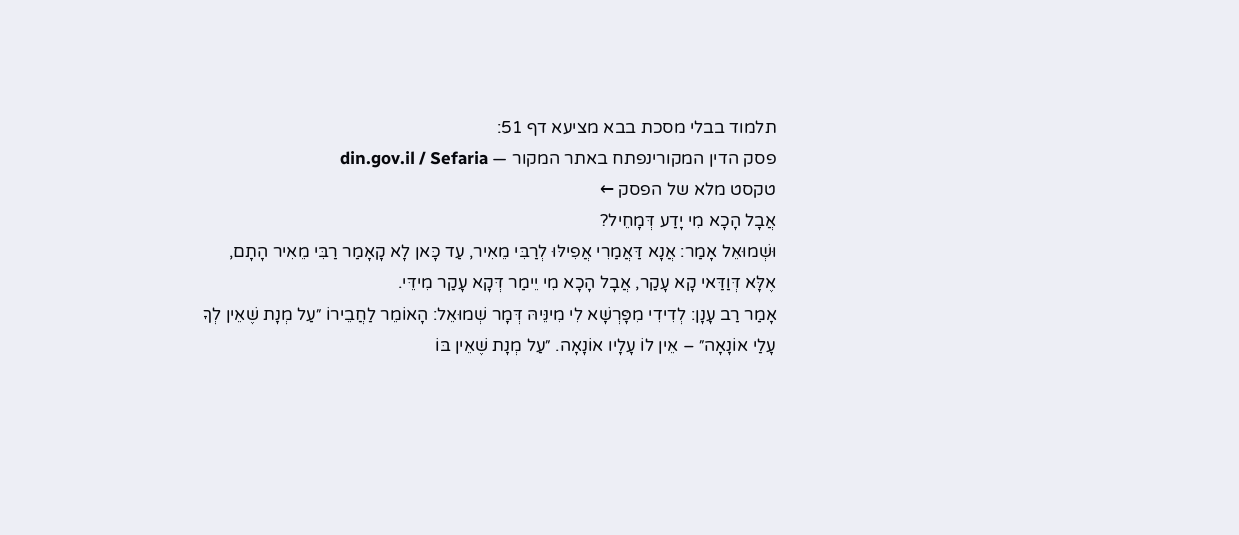תלמוד בבלי מסכת בבא מציעא דף 51:
פסק הדין המקורינפתח באתר המקור — din.gov.il / Sefaria
טקסט מלא של הפסק ←
אֲבָל הָכָא מִי יָדַע דְּמָחֵיל?
וּשְׁמוּאֵל אָמַר: אֲנָא דַּאֲמַרִי אֲפִילּוּ לְרַבִּי מֵאִיר, עַד כָּאן לָא קָאָמַר רַבִּי מֵאִיר הָתָם, אֶלָּא דְּוַדַּאי קָא עָקַר, אֲבָל הָכָא מִי יֵימַר דְּקָא עָקַר מִידֵּי.
אָמַר רַב עָנָן: לְדִידִי מִפָּרְשָׁא לִי מִינֵּיהּ דְּמָר שְׁמוּאֵל: הָאוֹמֵר לַחֲבֵירוֹ ״עַל מְנָת שֶׁאֵין לְךָ עָלַי אוֹנָאָה״ – אֵין לוֹ עָלָיו אוֹנָאָה. ״עַל מְנָת שֶׁאֵין בּוֹ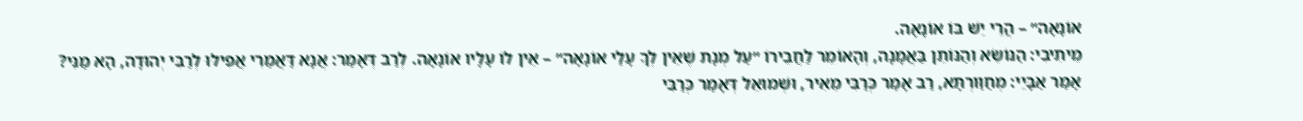אוֹנָאָה״ – הֲרֵי יֵשׁ בּוֹ אוֹנָאָה.
מֵיתִיבִי: הַנּוֹשֵׂא וְהַנּוֹתֵן בַּאֲמָנָה, וְהָאוֹמֵר לַחֲבֵירוֹ ״עַל מְנָת שֶׁאֵין לְךָ עָלַי אוֹנָאָה״ – אֵין לוֹ עָלָיו אוֹנָאָה. לְרַב דְּאָמַר: אֲנָא דַּאֲמַרִי אֲפִילּוּ לְרַבִּי יְהוּדָה, הָא מַנִּי?
אָמַר אַבָּיֵי: מְחַוַּורְתָּא, רַב אָמַר כְּרַבִּי מֵאִיר, וּשְׁמוּאֵל דְּאָמַר כְּרַבִּי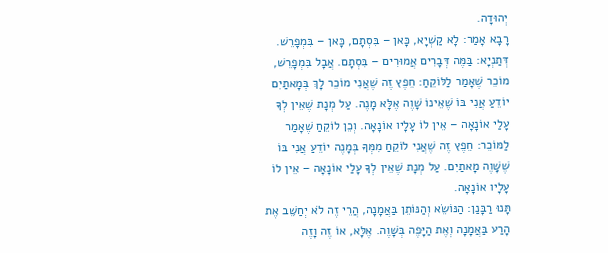יְהוּדָה.
רָבָא אָמַר: לָא קַשְׁיָא, כָּאן – בִּסְתָם, כָּאן – בִּמְפָרֵשׁ.
דְּתַנְיָא: בַּמֶּה דְּבָרִים אֲמוּרִים – בִּסְתָם. אֲבָל בִּמְפָרֵשׁ, מוֹכֵר שֶׁאָמַר לַלּוֹקֵחַ: חֵפֶץ זֶה שֶׁאֲנִי מוֹכֵר לָךְ בְּמָאתַיִם יוֹדֵעַ אֲנִי בּוֹ שֶׁאֵינוֹ שָׁוֶה אֶלָּא מָנֶה. עַל מְנָת שֶׁאֵין לְךָ עָלַי אוֹנָאָה – אֵין לוֹ עָלָיו אוֹנָאָה. וְכֵן לוֹקֵחַ שֶׁאָמַר לַמּוֹכֵר: חֵפֶץ זֶה שֶׁאֲנִי לוֹקֵחַ מִמְּךָ בְּמָנֶה יוֹדֵעַ אֲנִי בּוֹ שֶׁשָּׁוֶה מָאתַיִם. עַל מְנָת שֶׁאֵין לְךָ עָלַי אוֹנָאָה – אֵין לוֹ עָלָיו אוֹנָאָה.
תָּנוּ רַבָּנַן: הַנּוֹשֵׂא וְהַנּוֹתֵן בַּאֲמָנָה, הֲרֵי זֶה לֹא יְחַשֵּׁב אֶת הָרַע בַּאֲמָנָה וְאֶת הַיָּפֶה בְּשָׁוֶה. אֶלָּא, אוֹ זֶה וָזֶה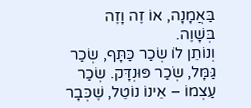בַּאֲמָנָה, אוֹ זֶה וָזֶה בְּשָׁוֶה.
וְנוֹתֵן לוֹ שְׂכַר כַּתָּף, שְׂכַר גַּמָּל, שְׂכַר פּוּנְדָּק. שְׂכַר עַצְמוֹ – אֵינוֹ נוֹטֵל, שֶׁכְּבָר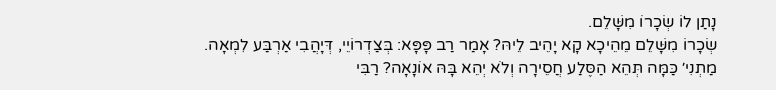נָתַן לוֹ שְׂכָרוֹ מִשָּׁלֵם.
שְׂכָרוֹ מִשָּׁלֵם מֵהֵיכָא קָא יָהֵיב לֵיהּ? אָמַר רַב פָּפָּא: בְּצַדְרוֹיֵי, דְּיָהֲבִי אַרְבַּע לִמְאָה.
מַתְנִי׳ כַּמָּה תְּהֵא הַסֶּלַע חֲסֵירָה וְלֹא יְהֵא בָּהּ אוֹנָאָה? רַבִּי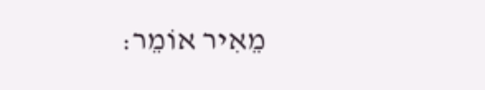מֵאִיר אוֹמֵר: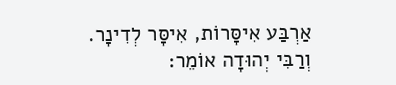אַרְבַּע אִיסָּרוֹת, אִיסָּר לְדִינָר. וְרַבִּי יְהוּדָה אוֹמֵר: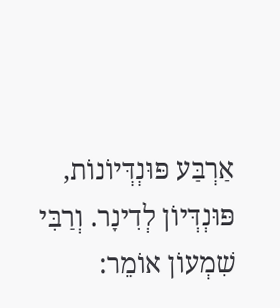אַרְבַּע פּוּנְדְּיוֹנוֹת, פּוּנְדְּיוֹן לְדִינָר. וְרַבִּי שִׁמְעוֹן אוֹמֵר: